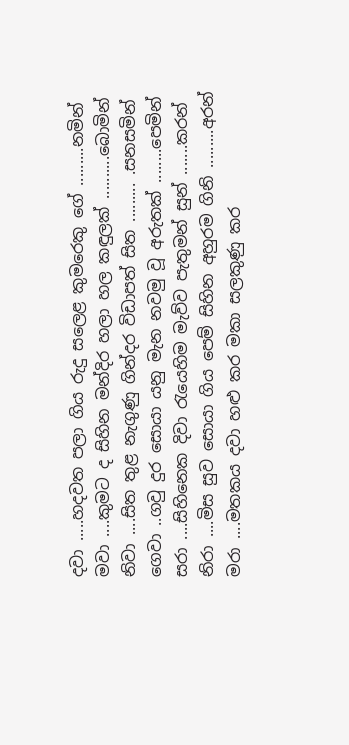දවා .....හදවත පලා ගිය රුදු සලෙළ කුමරෙකු ගේ .........නමින්
මවා ....කුමට ද සිහින මන්දිර හලා හල කඳුලක් ..........බොමින්
නිවා ....සිත තුළ නැගුණු ගින්දර විඩාපත් සිත ......... .සනසමින්
ගෙවා ..ගවු දුර සොයා යනු මැන නවමු වූ අරුතක් ........පෙමින්
සරා ....සිහිනෙක දිවා රැයෙහිම මැව්ව පැතුමන් සුන් .......කරන්
නිරා ....මිස සුව සොයා ගිය පෙම් සිහින අහුරම ගිනි .........අරන්
මරා ....මතකය දවා හළු කර මකා සලකුණු කර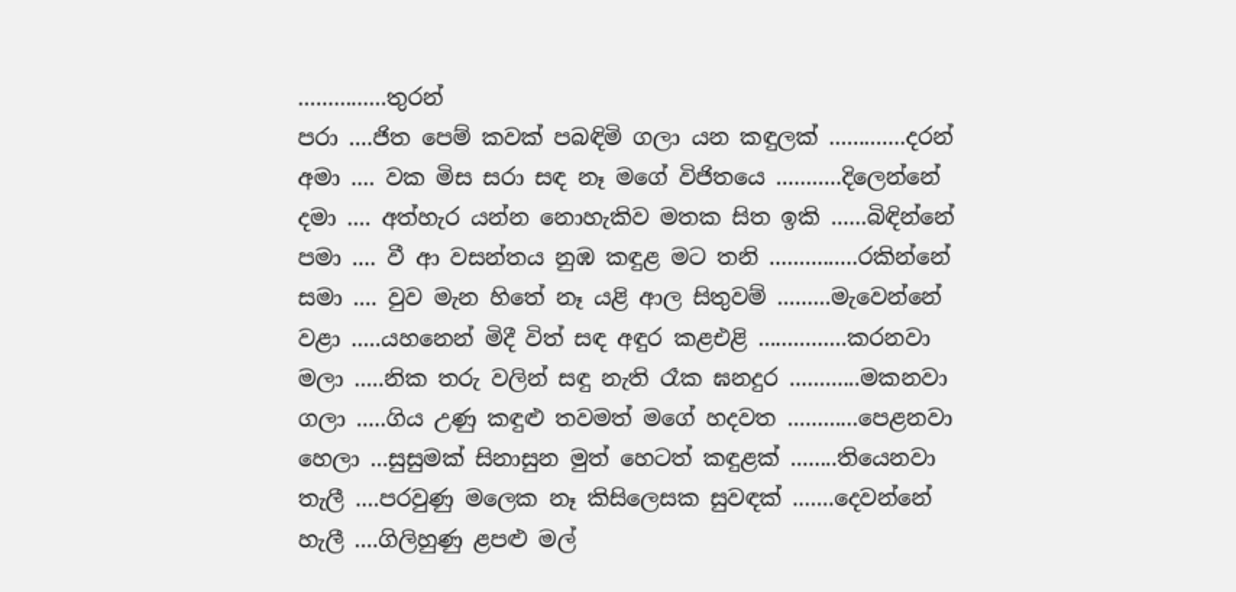...............තුරන්
පරා ....ජිත පෙම් කවක් පබඳිමි ගලා යන කඳුලක් .............දරන්
අමා .... වක මිස සරා සඳ නෑ මගේ විජිතයෙ ...........දිලෙන්නේ
දමා .... අත්හැර යන්න නොහැකිව මතක සිත ඉකි ......බිඳින්නේ
පමා .... වී ආ වසන්තය නුඹ කඳුළ මට තනි ...............රකින්නේ
සමා .... වුව මැන හිතේ නෑ යළි ආල සිතුවම් .........මැවෙන්නේ
වළා .....යහනෙන් මිදී විත් සඳ අඳුර කළඑළි ...............කරනවා
මලා .....නික තරු වලින් සඳු නැති රෑක ඝනදුර ............මකනවා
ගලා .....ගිය උණු කඳුළු තවමත් මගේ හදවත ............පෙළනවා
හෙලා ...සුසුමක් සිනාසුන මුත් හෙටත් කඳුළක් ........තියෙනවා
තැලී ....පරවුණු මලෙක නෑ කිසිලෙසක සුවඳක් .......දෙවන්නේ
හැලී ....ගිලිහුණු ළපළු මල්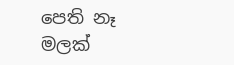පෙති නෑ මලක්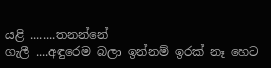යළි ........තනන්නේ
ගැලී ....අඳුරෙම බලා ඉන්නම් ඉරක් නෑ හෙට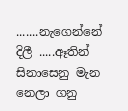.......නැගෙන්නේ
දිලී .....ඈතින් සිනාසෙනු මැන නෙලා ගනු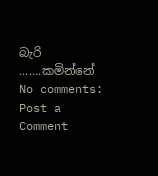බැරි .......කමින්නේ
No comments:
Post a Comment